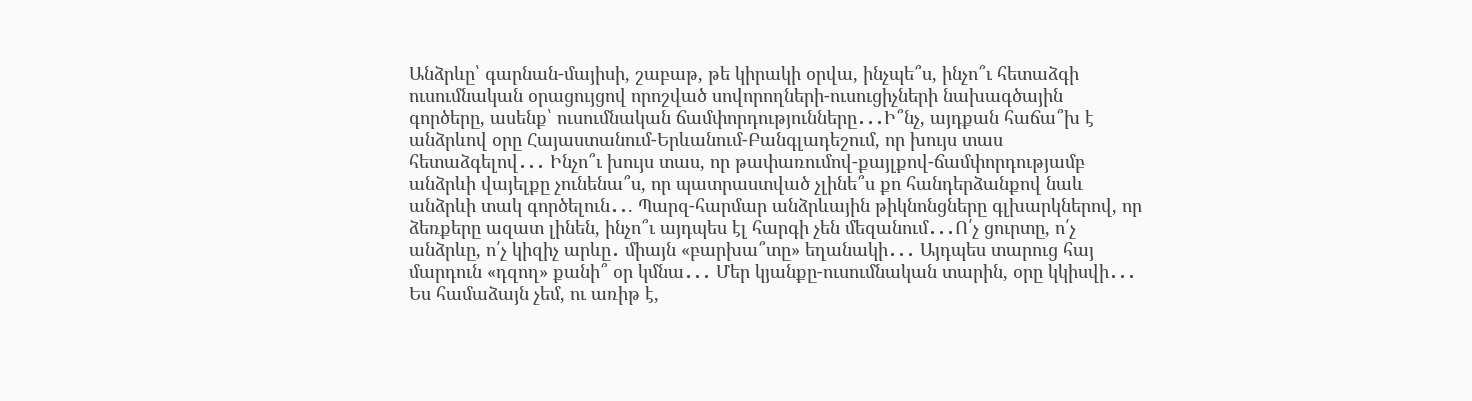Անձրևը՝ գարնան-մայիսի, շաբաթ, թե կիրակի օրվա, ինչպե՞ս, ինչո՞ւ հետաձգի ուսումնական օրացույցով որոշված սովորողների-ուսուցիչների նախագծային գործերը, ասենք՝ ուսումնական ճամփորդությունները․․․Ի՞նչ, այդքան հաճա՞խ է  անձրևով օրը Հայաստանում-Երևանում-Բանգլադեշում, որ խույս տաս հետաձգելով․․․ Ինչո՞ւ խույս տաս, որ թափառումով-քայլքով-ճամփորդությամբ անձրևի վայելքը չունենա՞ս, որ պատրաստված չլինե՞ս քո հանդերձանքով նաև անձրևի տակ գործելուն․․. Պարզ-հարմար անձրևային թիկնոնցները գլխարկներով, որ ձեռքերը ազատ լինեն, ինչո՞ւ այդպես էլ հարգի չեն մեզանում․․․Ո՛չ ցուրտը, ո՛չ անձրևը, ո՛չ կիզիչ արևը․ միայն «բարխա՞տը» եղանակի․․․ Այդպես տարուց հայ մարդուն «դզող» քանի՞ օր կմնա․․․ Մեր կյանքը-ուսումնական տարին, օրը կկիսվի․․․ Ես համաձայն չեմ, ու առիթ է,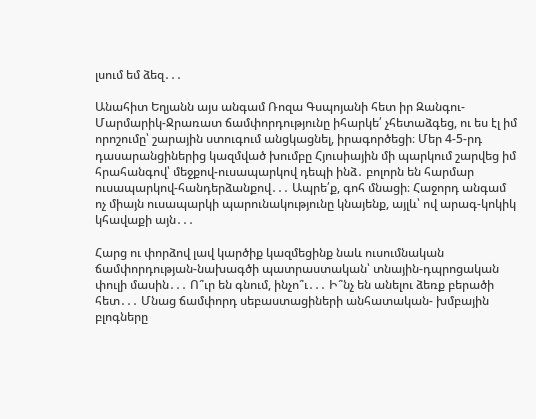լսում եմ ձեզ․․․

Անահիտ Եղյանն այս անգամ Ռոզա Գսպոյանի հետ իր Զանգու-Մարմարիկ-Ջրառատ ճամփորդությունը իհարկե՛ չհետաձգեց, ու ես էլ իմ որոշումը՝ շարային ստուգում անցկացնել, իրագործեցի։ Մեր 4-5-րդ դասարանցիներից կազմված խումբը Հյուսիային մի պարկում շարվեց իմ հրահանգով՝ մեջքով-ուսապարկով դեպի ինձ․ բոլորն են հարմար ուսապարկով-հանդերձանքով․․․ Ապրե՛ք, գոհ մնացի։ Հաջորդ անգամ ոչ միայն ուսապարկի պարունակությունը կնայենք, այլև՝ ով արագ-կոկիկ կհավաքի այն․․․

Հարց ու փորձով լավ կարծիք կազմեցինք նաև ուսումնական ճամփորդության-նախագծի պատրաստական՝ տնային-դպրոցական փուլի մասին․․․ Ո՞ւր են գնում, ինչո՞ւ․․․ Ի՞նչ են անելու ձեռք բերածի հետ․․․ Մնաց ճամփորդ սեբաստացիների անհատական- խմբային բլոգները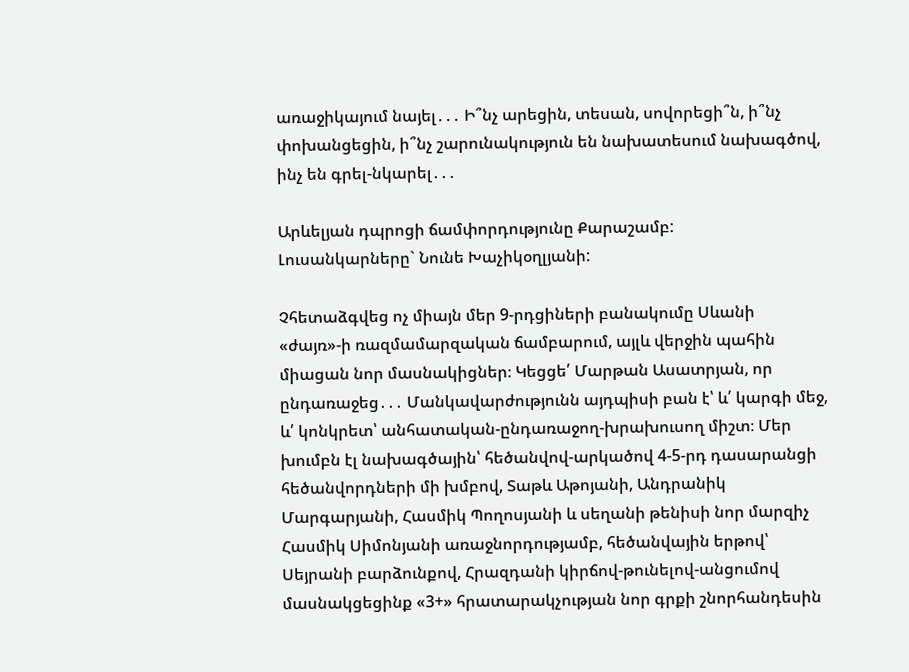առաջիկայում նայել․․․ Ի՞նչ արեցին, տեսան, սովորեցի՞ն, ի՞նչ փոխանցեցին, ի՞նչ շարունակություն են նախատեսում նախագծով, ինչ են գրել-նկարել․․․

Արևելյան դպրոցի ճամփորդությունը Քարաշամբ:
Լուսանկարները` Նունե Խաչիկօղլյանի:

Չհետաձգվեց ոչ միայն մեր 9-րդցիների բանակումը Սևանի «ժայռ»-ի ռազմամարզական ճամբարում, այլև վերջին պահին միացան նոր մասնակիցներ։ Կեցցե՛ Մարթան Ասատրյան, որ ընդառաջեց․․․ Մանկավարժությունն այդպիսի բան է՝ և՛ կարգի մեջ, և՛ կոնկրետ՝ անհատական-ընդառաջող-խրախուսող միշտ։ Մեր խումբն էլ նախագծային՝ հեծանվով-արկածով 4-5-րդ դասարանցի հեծանվորդների մի խմբով, Տաթև Աթոյանի, Անդրանիկ Մարգարյանի, Հասմիկ Պողոսյանի և սեղանի թենիսի նոր մարզիչ Հասմիկ Սիմոնյանի առաջնորդությամբ, հեծանվային երթով՝ Սեյրանի բարձունքով, Հրազդանի կիրճով-թունելով-անցումով մասնակցեցինք «3+» հրատարակչության նոր գրքի շնորհանդեսին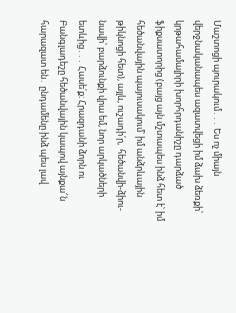Մաշտոցի պուրակում․․․ Ես ոչ միայն վերջնականապես ազատվեցի իմ ձախ ձեռքի՝ կրթահամալիրի խորհրդանիշը դարձած ֆիքսատորից (բայց այն մշտապես ինձ հետ է՝ իմ հեծանվային պայուսակում՝ իմ անձրևային թիկնոցի հետ), այլև, ուշադի՛ր,  հեծանվի-ձիու-նավի՝ բարձունքի վրա եմ, նոր արկածների ետևից․․․ Հասե՛ք։ Հրազդանի ձորն ու Բանգլադեշը հեծանվային կապով այնքա՜ն հարազատ են․ ընդամենը ինձ պես լավ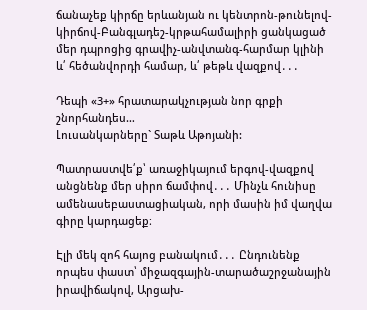ճանաչեք կիրճը երևանյան ու կենտրոն-թունելով-կիրճով-Բանգլադեշ-կրթահամալիրի ցանկացած մեր դպրոցից գրավիչ-անվտանգ-հարմար կլինի և՛ հեծանվորդի համար, և՛ թեթև վազքով․․․

Դեպի «3+» հրատարակչության նոր գրքի շնորհանդես…
Լուսանկարները` Տաթև Աթոյանի:

Պատրաստվե՛ք՝ առաջիկայում երգով-վազքով  անցնենք մեր սիրո ճամփով․․․ Մինչև հունիսը ամենասեբաստացիական, որի մասին իմ վաղվա գիրը կարդացեք։

Էլի մեկ զոհ հայոց բանակում․․․ Ընդունենք որպես փաստ՝ միջազգային-տարածաշրջանային իրավիճակով, Արցախ-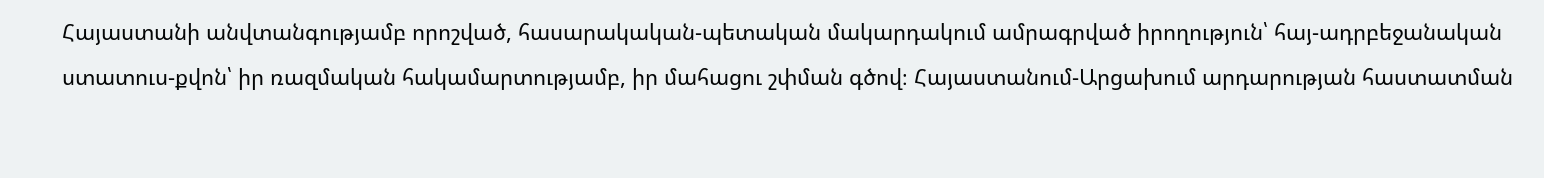Հայաստանի անվտանգությամբ որոշված, հասարակական-պետական մակարդակում ամրագրված իրողություն՝ հայ-ադրբեջանական ստատուս-քվոն՝ իր ռազմական հակամարտությամբ, իր մահացու շփման գծով։ Հայաստանում-Արցախում արդարության հաստատման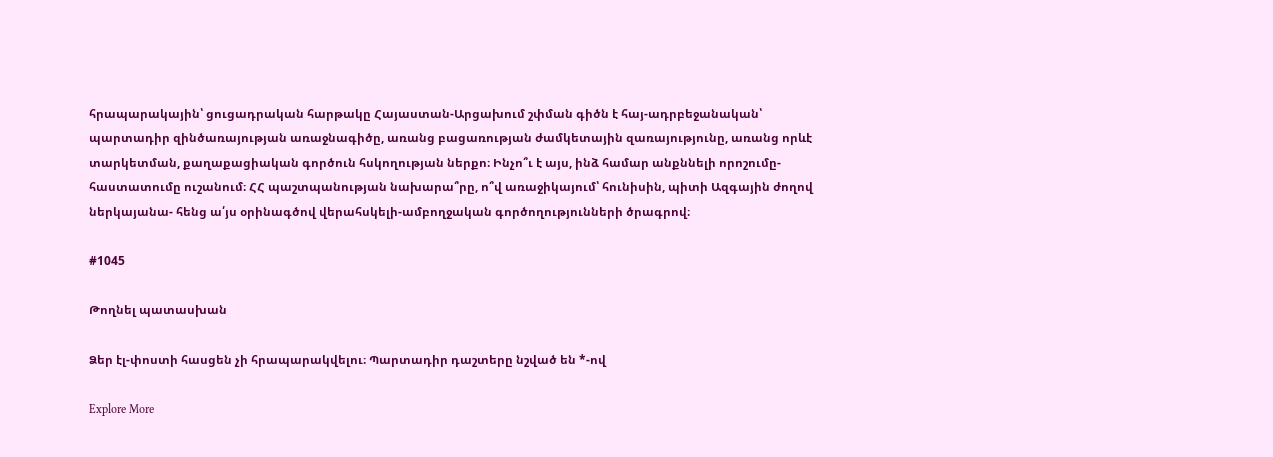հրապարակային՝ ցուցադրական հարթակը Հայաստան-Արցախում շփման գիծն է հայ-ադրբեջանական՝ պարտադիր զինծառայության առաջնագիծը, առանց բացառության ժամկետային զառայությունը, առանց որևէ տարկետման, քաղաքացիական գործուն հսկողության ներքո։ Ինչո՞ւ է այս, ինձ համար անքննելի որոշումը-հաստատումը ուշանում։ ՀՀ պաշտպանության նախարա՞րը, ո՞վ առաջիկայում՝ հունիսին, պիտի Ազգային ժողով ներկայանա- հենց ա՛յս օրինագծով վերահսկելի-ամբողջական գործողությունների ծրագրով։

#1045

Թողնել պատասխան

Ձեր էլ-փոստի հասցեն չի հրապարակվելու։ Պարտադիր դաշտերը նշված են *-ով

Explore More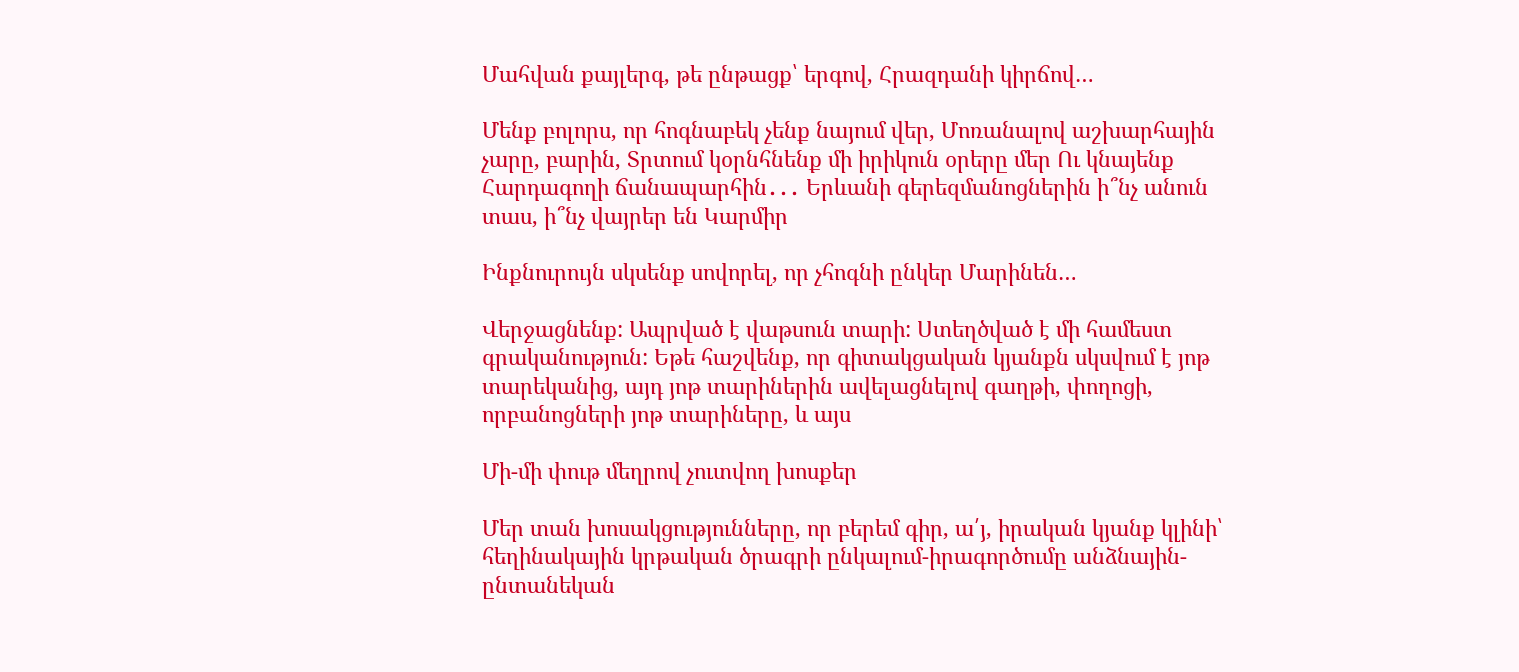Մահվան քայլերգ, թե ընթացք՝ երգով, Հրազդանի կիրճով…

Մենք բոլորս, որ հոգնաբեկ չենք նայում վեր, Մոռանալով աշխարհային չարը, բարին, Տրտում կօրնհնենք մի իրիկուն օրերը մեր Ու կնայենք Հարդագողի ճանապարհին․․․ Երևանի գերեզմանոցներին ի՞նչ անուն տաս, ի՞նչ վայրեր են Կարմիր

Ինքնուրույն սկսենք սովորել, որ չհոգնի ընկեր Մարինեն…

Վերջացնենք: Ապրված է վաթսուն տարի: Ստեղծված է մի համեստ գրականություն: Եթե հաշվենք, որ գիտակցական կյանքն սկսվում է յոթ տարեկանից, այդ յոթ տարիներին ավելացնելով գաղթի, փողոցի, որբանոցների յոթ տարիները, և այս

Մի-մի փութ մեղրով չուտվող խոսքեր

Մեր տան խոսակցությունները, որ բերեմ գիր, ա՛յ, իրական կյանք կլինի՝ հեղինակային կրթական ծրագրի ընկալում-իրագործումը անձնային-ընտանեկան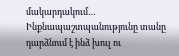մակարդակում… Ինքնապաշտպանությունը տանը դարձնում է ինձ խուլ ու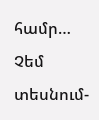համր… Չեմ տեսնում-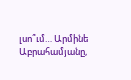լսո՞ւմ… Արմինե Աբրահամյանը,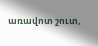առավոտ շուտ,